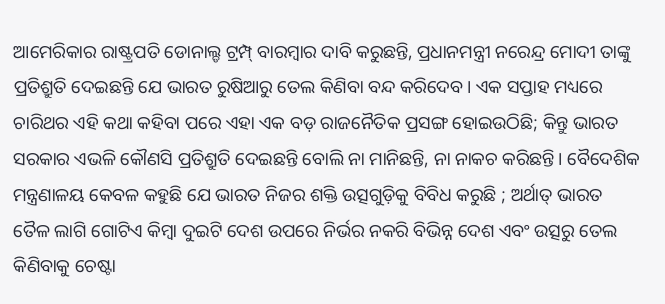ଆମେରିକାର ରାଷ୍ଟ୍ରପତି ଡୋନାଲ୍ଡ ଟ୍ରମ୍ପ୍ ବାରମ୍ବାର ଦାବି କରୁଛନ୍ତି, ପ୍ରଧାନମନ୍ତ୍ରୀ ନରେନ୍ଦ୍ର ମୋଦୀ ତାଙ୍କୁ ପ୍ରତିଶ୍ରୁତି ଦେଇଛନ୍ତି ଯେ ଭାରତ ରୁଷିଆରୁ ତେଲ କିଣିବା ବନ୍ଦ କରିଦେବ। ଏକ ସପ୍ତାହ ମଧ୍ୟରେ ଚାରିଥର ଏହି କଥା କହିବା ପରେ ଏହା ଏକ ବଡ଼ ରାଜନୈତିକ ପ୍ରସଙ୍ଗ ହୋଇଉଠିଛି; କିନ୍ତୁ ଭାରତ ସରକାର ଏଭଳି କୌଣସି ପ୍ରତିଶ୍ରୁତି ଦେଇଛନ୍ତି ବୋଲି ନା ମାନିଛନ୍ତି, ନା ନାକଚ କରିଛନ୍ତି। ବୈଦେଶିକ ମନ୍ତ୍ରଣାଳୟ କେବଳ କହୁଛି ଯେ ଭାରତ ନିଜର ଶକ୍ତି ଉତ୍ସଗୁଡ଼ିକୁ ବିବିଧ କରୁଛି ; ଅର୍ଥାତ୍ ଭାରତ ତୈଳ ଲାଗି ଗୋଟିଏ କିମ୍ବା ଦୁଇଟି ଦେଶ ଉପରେ ନିର୍ଭର ନକରି ବିଭିନ୍ନ ଦେଶ ଏବଂ ଉତ୍ସରୁ ତେଲ କିଣିବାକୁ ଚେଷ୍ଟା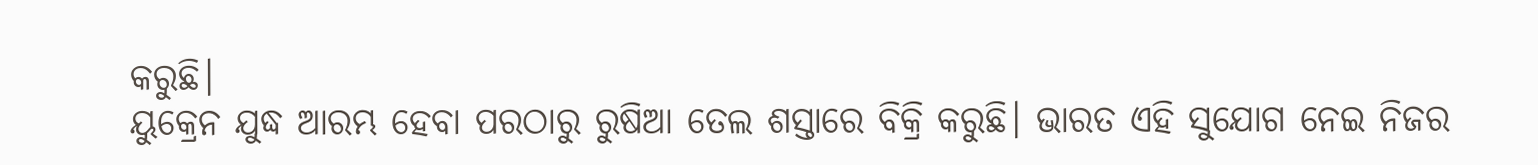କରୁଛି।
ୟୁକ୍ରେନ ଯୁଦ୍ଧ ଆରମ୍ଭ ହେବା ପରଠାରୁ ରୁଷିଆ ତେଲ ଶସ୍ତାରେ ବିକ୍ରି କରୁଛି। ଭାରତ ଏହି ସୁଯୋଗ ନେଇ ନିଜର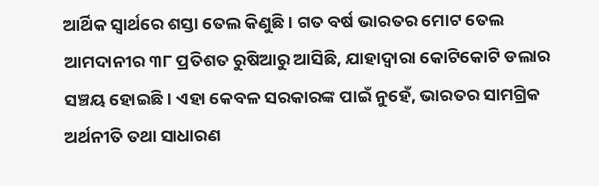ଆର୍ଥିକ ସ୍ୱାର୍ଥରେ ଶସ୍ତା ତେଲ କିଣୁଛି। ଗତ ବର୍ଷ ଭାରତର ମୋଟ ତେଲ ଆମଦାନୀର ୩୮ ପ୍ରତିଶତ ରୁଷିଆରୁ ଆସିଛି, ଯାହାଦ୍ୱାରା କୋଟିକୋଟି ଡଲାର ସଞ୍ଚୟ ହୋଇଛି। ଏହା କେବଳ ସରକାରଙ୍କ ପାଇଁ ନୁହେଁ, ଭାରତର ସାମଗ୍ରିକ ଅର୍ଥନୀତି ତଥା ସାଧାରଣ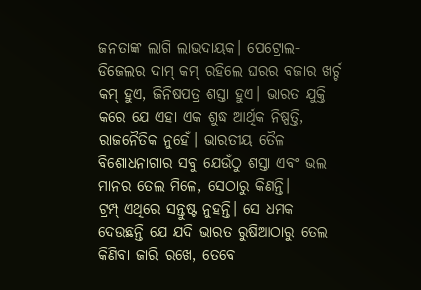ଜନତାଙ୍କ ଲାଗି ଲାଭଦାୟକ। ପେଟ୍ରୋଲ-ଡିଜେଲର ଦାମ୍ କମ୍ ରହିଲେ ଘରର ବଜାର ଖର୍ଚ୍ଚ କମ୍ ହୁଏ, ଜିନିଷପତ୍ର ଶସ୍ତା ହୁଏ। ଭାରତ ଯୁକ୍ତି କରେ ଯେ ଏହା ଏକ ଶୁଦ୍ଧ ଆର୍ଥିକ ନିଷ୍ପତ୍ତି, ରାଜନୈତିକ ନୁହେଁ। ଭାରତୀୟ ତୈଳ ବିଶୋଧନାଗାର ସବୁ ଯେଉଁଠୁ ଶସ୍ତା ଏବଂ ଭଲ ମାନର ତେଲ ମିଳେ, ସେଠାରୁ କିଣନ୍ତି।
ଟ୍ରମ୍ପ୍ ଏଥିରେ ସନ୍ତୁଷ୍ଟ ନୁହନ୍ତି। ସେ ଧମକ ଦେଉଛନ୍ତି ଯେ ଯଦି ଭାରତ ରୁଷିଆଠାରୁ ତେଲ କିଣିବା ଜାରି ରଖେ, ତେବେ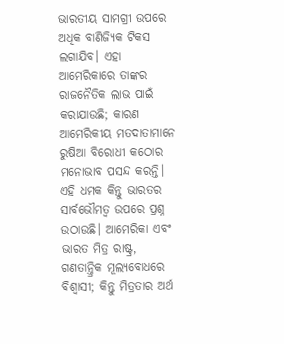ଭାରତୀୟ ସାମଗ୍ରୀ ଉପରେ ଅଧିକ ବାଣିଜ୍ୟିକ ଟିକସ ଲଗାଯିବ। ଏହା ଆମେରିକାରେ ତାଙ୍କର ରାଜନୈତିକ ଲାଭ ପାଇଁ କରାଯାଉଛି; କାରଣ ଆମେରିକୀୟ ମତଦାତାମାନେ ରୁଷିଆ ବିରୋଧୀ କଠୋର ମନୋଭାବ ପସନ୍ଦ କରନ୍ତି। ଏହି ଧମକ କିନ୍ତୁ ଭାରତର ସାର୍ବଭୌମତ୍ୱ ଉପରେ ପ୍ରଶ୍ନ ଉଠାଉଛି। ଆମେରିକା ଏବଂ ଭାରତ ମିତ୍ର ରାଷ୍ଟ୍ର, ଗଣତାନ୍ତ୍ରିକ ମୂଲ୍ୟବୋଧରେ ବିଶ୍ୱାସୀ; କିନ୍ତୁ ମିତ୍ରତାର ଅର୍ଥ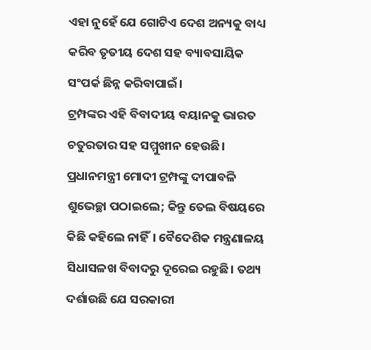ଏହା ନୁହେଁ ଯେ ଗୋଟିଏ ଦେଶ ଅନ୍ୟକୁ ବାଧ୍ୟ କରିବ ତୃତୀୟ ଦେଶ ସହ ବ୍ୟାବସାୟିକ ସଂପର୍କ ଛିନ୍ନ କରିବାପାଇଁ।
ଟ୍ରମ୍ପଙ୍କର ଏହି ବିବାଦୀୟ ବୟାନକୁ ଭାରତ ଚତୁରତାର ସହ ସମ୍ମୁଖୀନ ହେଉଛି। ପ୍ରଧାନମନ୍ତ୍ରୀ ମୋଦୀ ଟ୍ରମ୍ପଙ୍କୁ ଦୀପାବଳି ଶୁଭେଚ୍ଛା ପଠାଇଲେ; କିନ୍ତୁ ତେଲ ବିଷୟରେ କିଛି କହିଲେ ନାହିଁ। ବୈଦେଶିକ ମନ୍ତ୍ରଣାଳୟ ସିଧାସଳଖ ବିବାଦରୁ ଦୂରେଇ ରହୁଛି। ତଥ୍ୟ ଦର୍ଶାଉଛି ଯେ ସରକାରୀ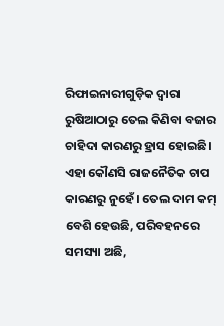ରିଫାଇନାରୀଗୁଡ଼ିକ ଦ୍ବାରା ରୁଷିଆଠାରୁ ତେଲ କିଣିବା ବଜାର ଚାହିଦା କାରଣରୁ ହ୍ରାସ ହୋଇଛି। ଏହା କୌଣସି ରାଜନୈତିକ ଚାପ କାରଣରୁ ନୁହେଁ। ତେଲ ଦାମ କମ୍ ବେଶି ହେଉଛି, ପରିବହନରେ ସମସ୍ୟା ଅଛି,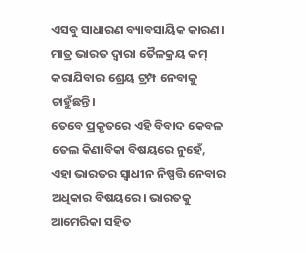ଏସବୁ ସାଧାରଣ ବ୍ୟାବସାୟିକ କାରଣ। ମାତ୍ର ଭାରତ ଦ୍ବାରା ତୈଳକ୍ରୟ କମ୍ କରାଯିବାର ଶ୍ରେୟ ଟ୍ରମ୍ପ ନେବାକୁ ଚାହୁଁଛନ୍ତି।
ତେବେ ପ୍ରକୃତରେ ଏହି ବିବାଦ କେବଳ ତେଲ କିଣାବିକା ବିଷୟରେ ନୁହେଁ, ଏହା ଭାରତର ସ୍ୱାଧୀନ ନିଷ୍ପତ୍ତି ନେବାର ଅଧିକାର ବିଷୟରେ। ଭାରତକୁ ଆମେରିକା ସହିତ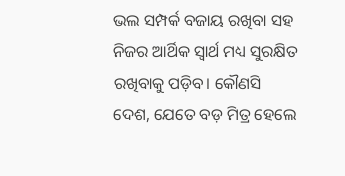ଭଲ ସମ୍ପର୍କ ବଜାୟ ରଖିବା ସହ ନିଜର ଆର୍ଥିକ ସ୍ୱାର୍ଥ ମଧ୍ୟ ସୁରକ୍ଷିତ ରଖିବାକୁ ପଡ଼ିବ। କୌଣସି ଦେଶ, ଯେତେ ବଡ଼ ମିତ୍ର ହେଲେ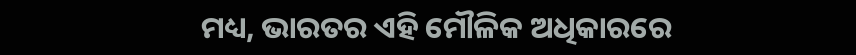ମଧ୍ୟ, ଭାରତର ଏହି ମୌଳିକ ଅଧିକାରରେ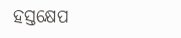ହସ୍ତକ୍ଷେପ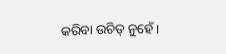କରିବା ଉଚିତ୍ ନୁହେଁ।